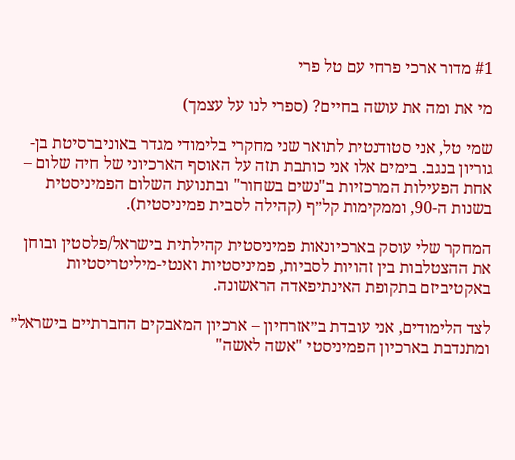#1 מדור ארכי פרחי עם טל פרי

מי את ומה את עושה בחיים? (ספרי לנו על עצמך)

שמי טל, אני סטודנטית לתואר שני מחקרי בלימודי מגדר באוניברסיטת בן-גוריון בנגב. בימים אלו אני כותבת תזה על האוסף הארכיוני של חיה שלום – אחת הפעילות המרכזיות ב"נשים בשחור" ובתנועת השלום הפמיניסטית בשנות ה-90, וממקימות קל״ף (קהילה לסבית פמיניסטית).

המחקר שלי עוסק בארכיונאות פמיניסטית קהילתית בישראל/פלסטין ובוחן את ההצטלבות בין זהויות לסביות, פמיניסטיות ואנטי-מיליטריסטיות באקטיביזם בתקופת האינתיפאדה הראשונה.

לצד הלימודים, אני עובדת ב״אזרחיון – ארכיון המאבקים החברתיים בישראל״ ומתנדבת בארכיון הפמיניסטי "אשה לאשה"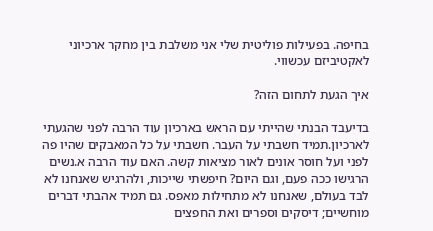בחיפה. בפעילות פוליטית שלי אני משלבת בין מחקר ארכיוני לאקטיביזם עכשווי.

איך הגעת לתחום הזה?

בדיעבד הבנתי שהייתי עם הראש בארכיון עוד הרבה לפני שהגעתי לארכיון.תמיד חשבתי על העבר. חשבתי על כל המאבקים שהיו פה לפני ועל חוסר אונים לאור מציאות קשה. האם עוד הרבה א.נשים הרגישו ככה פעם, וגם היום? חיפשתי שייכות, ולהרגיש שאנחנו לא לבד בעולם, שאנחנו לא מתחילות מאפס. גם תמיד אהבתי דברים מוחשיים; דיסקים וספרים ואת החפצים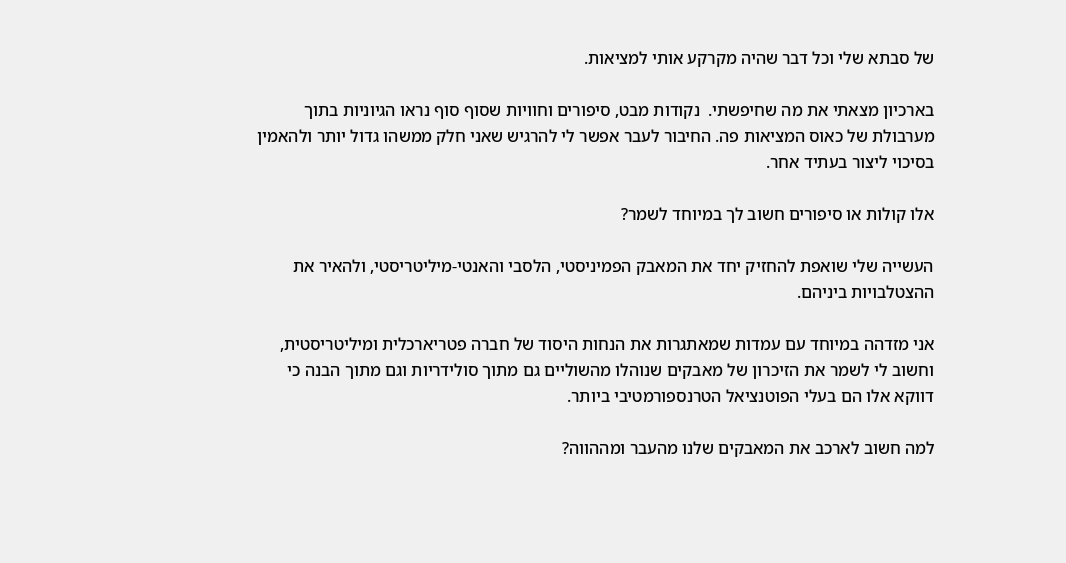של סבתא שלי וכל דבר שהיה מקרקע אותי למציאות.

בארכיון מצאתי את מה שחיפשתי.  נקודות מבט, סיפורים וחוויות שסוף סוף נראו הגיוניות בתוך מערבולת של כאוס המציאות פה. החיבור לעבר אפשר לי להרגיש שאני חלק ממשהו גדול יותר ולהאמין בסיכוי ליצור בעתיד אחר.

אלו קולות או סיפורים חשוב לך במיוחד לשמר?

העשייה שלי שואפת להחזיק יחד את המאבק הפמיניסטי, הלסבי והאנטי-מיליטריסטי, ולהאיר את ההצטלבויות ביניהם.

אני מזדהה במיוחד עם עמדות שמאתגרות את הנחות היסוד של חברה פטריארכלית ומיליטריסטית, וחשוב לי לשמר את הזיכרון של מאבקים שנוהלו מהשוליים גם מתוך סולידריות וגם מתוך הבנה כי דווקא אלו הם בעלי הפוטנציאל הטרנספורמטיבי ביותר.

למה חשוב לארכב את המאבקים שלנו מהעבר ומההווה?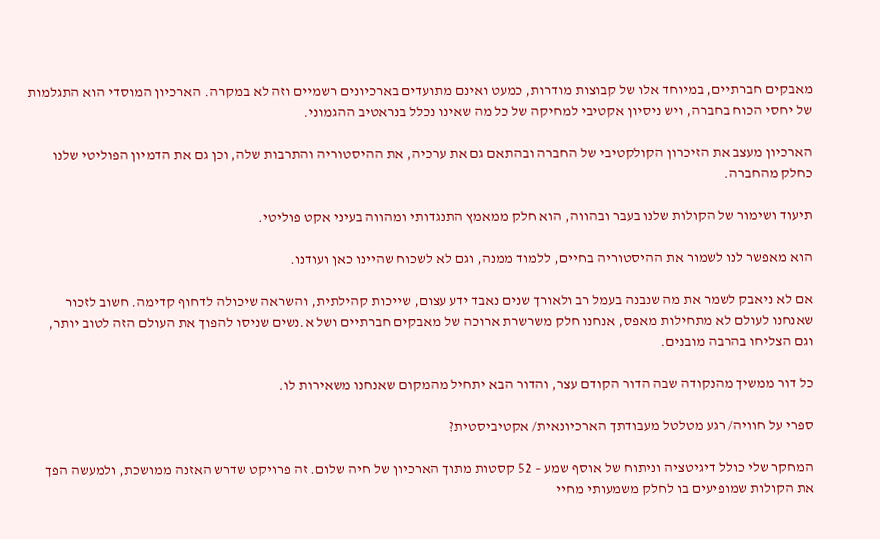מאבקים חברתיים, במיוחד אלו של קבוצות מודרות, כמעט ואינם מתועדים בארכיונים רשמיים וזה לא במקרה. הארכיון המוסדי הוא התגלמות של יחסי הכוח בחברה, ויש ניסיון אקטיבי למחיקה של כל מה שאינו נכלל בנראטיב ההגמוני.

הארכיון מעצב את הזיכרון הקולקטיבי של החברה ובהתאם גם את ערכיה, את ההיסטוריה והתרבות שלה, וכן גם את הדמיון הפוליטי שלנו כחלק מהחברה.

תיעוד ושימור של הקולות שלנו בעבר ובהווה, הוא חלק ממאמץ התנגדותי ומהווה בעיני אקט פוליטי.

הוא מאפשר לנו לשמור את ההיסטוריה בחיים, ללמוד ממנה, וגם לא לשכוח שהיינו כאן ועודנו.

אם לא ניאבק לשמר את מה שנבנה בעמל רב ולאורך שנים נאבד ידע עצום, שייכות קהילתית, והשראה שיכולה לדחוף קדימה. חשוב לזכור שאנחנו לעולם לא מתחילות מאפס, אנחנו חלק משרשרת ארוכה של מאבקים חברתיים ושל א.נשים שניסו להפוך את העולם הזה לטוב יותר, וגם הצליחו בהרבה מובנים.

כל דור ממשיך מהנקודה שבה הדור הקודם עצר, והדור הבא יתחיל מהמקום שאנחנו משאירות לו.

ספרי על חוויה/ רגע מטלטל מעבודתך הארכיונאית/ אקטיביסטית?

המחקר שלי כולל דיגיטציה וניתוח של אוסף שמע – 52 קסטות מתוך הארכיון של חיה שלום. זה פרויקט שדרש האזנה ממושכת, ולמעשה הפך את הקולות שמופיעים בו לחלק משמעותי מחיי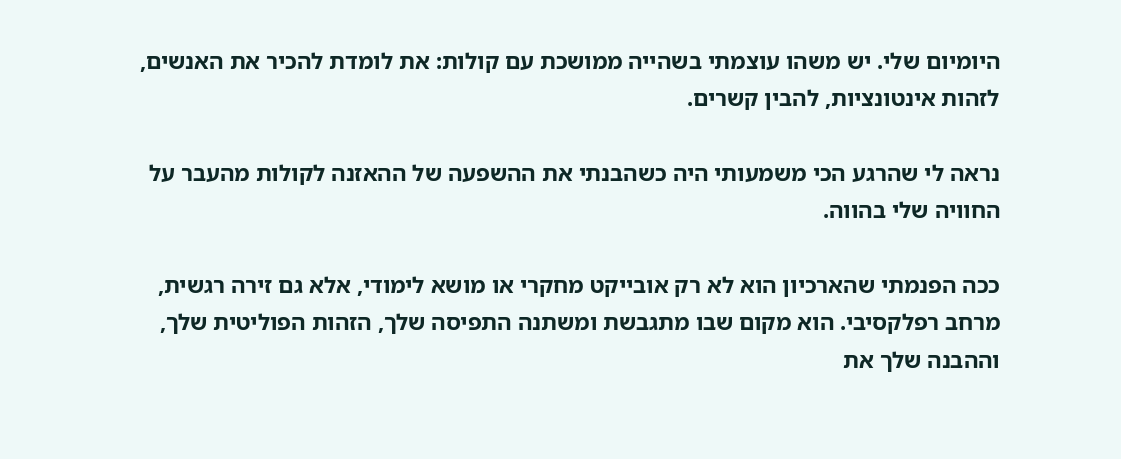היומיום שלי. יש משהו עוצמתי בשהייה ממושכת עם קולות: את לומדת להכיר את האנשים, לזהות אינטונציות, להבין קשרים.

נראה לי שהרגע הכי משמעותי היה כשהבנתי את ההשפעה של ההאזנה לקולות מהעבר על החוויה שלי בהווה.

ככה הפנמתי שהארכיון הוא לא רק אובייקט מחקרי או מושא לימודי, אלא גם זירה רגשית, מרחב רפלקסיבי. הוא מקום שבו מתגבשת ומשתנה התפיסה שלך, הזהות הפוליטית שלך, וההבנה שלך את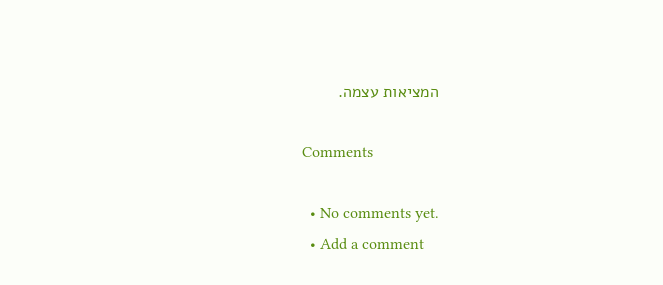המציאות עצמה.

Comments

  • No comments yet.
  • Add a comment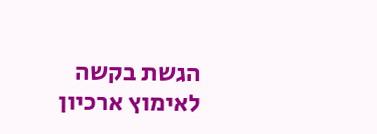הגשת בקשה לאימוץ ארכיון